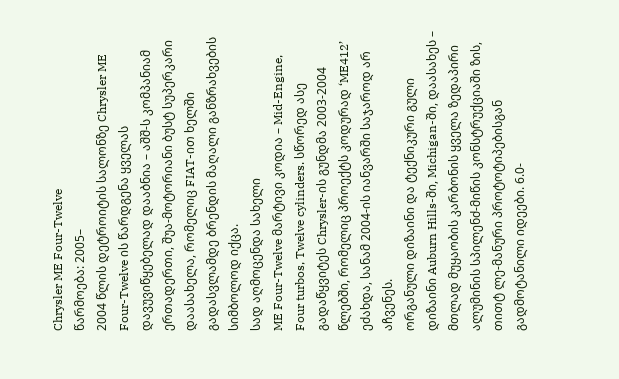Chrysler ME Four-Twelve
წარმოება: 2005–
2004 წლის დეტროიტის სალონზე Chrysler ME Four-Twelve ის წარდგენა ყველას დავუვიწყებელად დააბნია – აშშ-ს კომპანიამ ერთადერთი, შუა-მოტორიანი ბუსტ სუპერკარი დაასახელა, რომელიც FIAT-ით ხელში გადასვლამდე ბრენდის მაღალი განზრახვების სიმბოლოდ იქცა.
სად აღმოცენდა სახელი
ME Four-Twelve მარტივი კოდია – Mid-Engine, Four turbos, Twelve cylinders. სწორედ ასე გადაწყვიტეს Chrysler-ის გუნდმა 2003-2004 წლებში, რომელიც პროექტს კოდურად ‘ME412’ ეძახდა, სანამ 2004-ის იანვარში საჯაროდ არ აჩვენეს.
ორგანული დიზაინი და ტექნიკური გული
დიზაინი Auburn Hills-ში, Michigan-ში, დაასახეს – მთლად მუყაობის კარბონის ყველა ზედაპირი ალუმინის სპილენძ-მიწის კონსტრუქციაში ზის, თითტ ლე-მანური პროტოტიპებისგან გადმოტანილი იდეები. 6.0-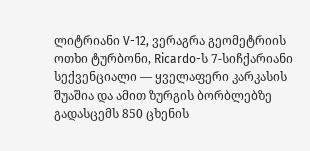ლიტრიანი V-12, ვერაგრა გეომეტრიის ოთხი ტურბონი, Ricardo-ს 7-სიჩქარიანი სექვენციალი — ყველაფერი კარკასის შუაშია და ამით ზურგის ბორბლებზე გადასცემს 850 ცხენის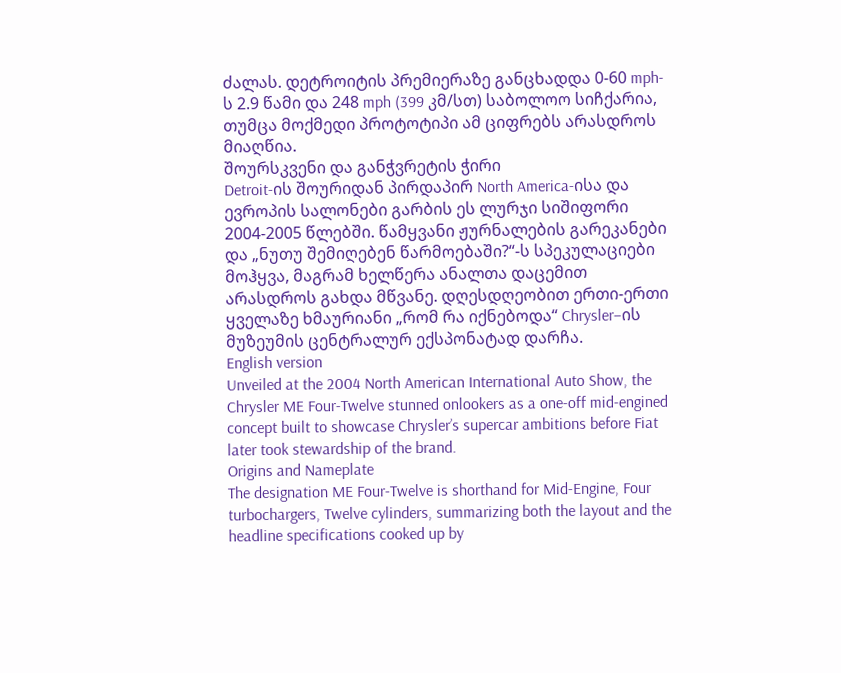ძალას. დეტროიტის პრემიერაზე განცხადდა 0-60 mph-ს 2.9 წამი და 248 mph (399 კმ/სთ) საბოლოო სიჩქარია, თუმცა მოქმედი პროტოტიპი ამ ციფრებს არასდროს მიაღწია.
შოურსკვენი და განჭვრეტის ჭირი
Detroit-ის შოურიდან პირდაპირ North America-ისა და ევროპის სალონები გარბის ეს ლურჯი სიშიფორი 2004-2005 წლებში. წამყვანი ჟურნალების გარეკანები და „ნუთუ შემიღებენ წარმოებაში?“-ს სპეკულაციები მოჰყვა, მაგრამ ხელწერა ანალთა დაცემით არასდროს გახდა მწვანე. დღესდღეობით ერთი-ერთი ყველაზე ხმაურიანი „რომ რა იქნებოდა“ Chrysler–ის მუზეუმის ცენტრალურ ექსპონატად დარჩა.
English version
Unveiled at the 2004 North American International Auto Show, the Chrysler ME Four-Twelve stunned onlookers as a one-off mid-engined concept built to showcase Chrysler’s supercar ambitions before Fiat later took stewardship of the brand.
Origins and Nameplate
The designation ME Four-Twelve is shorthand for Mid-Engine, Four turbochargers, Twelve cylinders, summarizing both the layout and the headline specifications cooked up by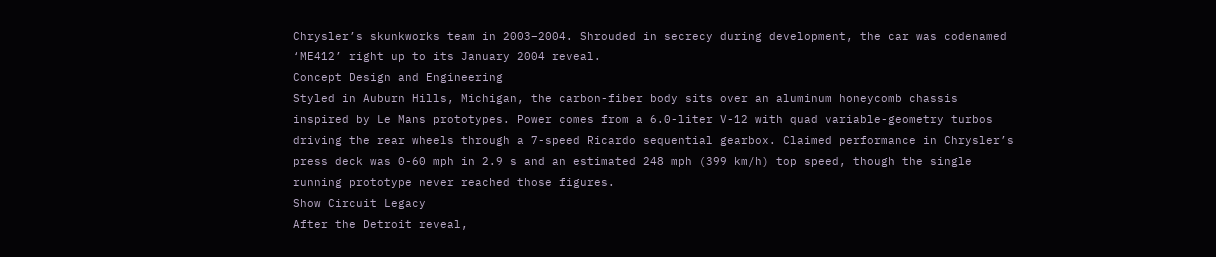Chrysler’s skunkworks team in 2003–2004. Shrouded in secrecy during development, the car was codenamed ‘ME412’ right up to its January 2004 reveal.
Concept Design and Engineering
Styled in Auburn Hills, Michigan, the carbon-fiber body sits over an aluminum honeycomb chassis inspired by Le Mans prototypes. Power comes from a 6.0-liter V-12 with quad variable-geometry turbos driving the rear wheels through a 7-speed Ricardo sequential gearbox. Claimed performance in Chrysler’s press deck was 0-60 mph in 2.9 s and an estimated 248 mph (399 km/h) top speed, though the single running prototype never reached those figures.
Show Circuit Legacy
After the Detroit reveal,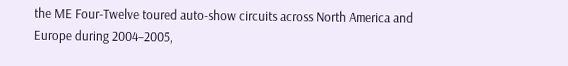the ME Four-Twelve toured auto-show circuits across North America and Europe during 2004–2005,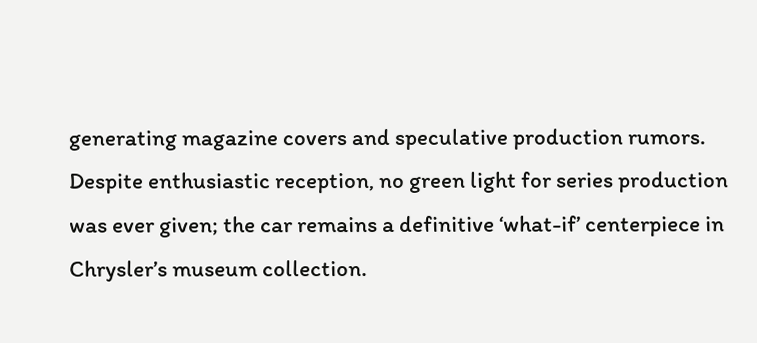generating magazine covers and speculative production rumors. Despite enthusiastic reception, no green light for series production was ever given; the car remains a definitive ‘what-if’ centerpiece in Chrysler’s museum collection.